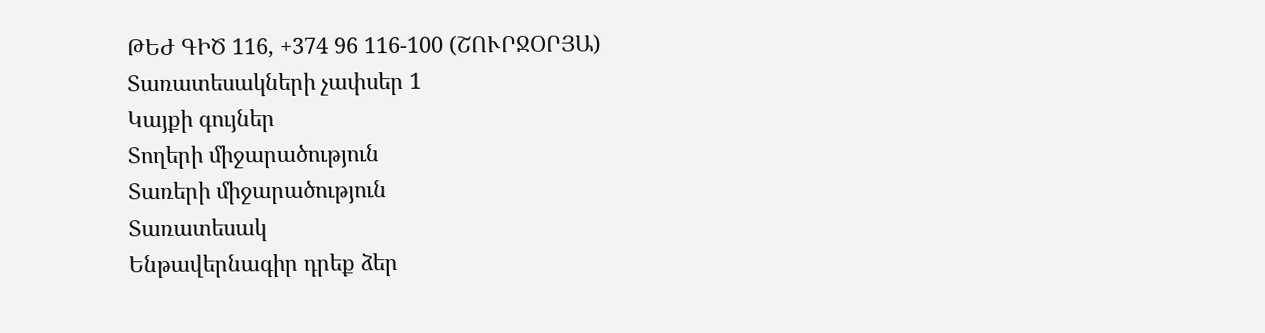ԹԵԺ ԳԻԾ 116, +374 96 116-100 (ՇՈՒՐՋՕՐՅԱ)
Տառատեսակների չափսեր 1
Կայքի գույներ
Տողերի միջարածություն
Տառերի միջարածություն
Տառատեսակ
Ենթավերնագիր դրեք ձեր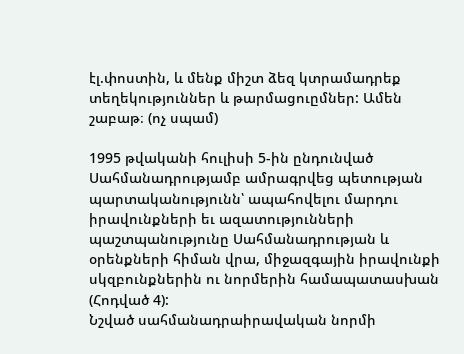էլ.փոստին, և մենք միշտ ձեզ կտրամադրեք տեղեկություններ և թարմացուըմներ: Ամեն շաբաթ։ (ոչ սպամ)

1995 թվականի հուլիսի 5-ին ընդունված Սահմանադրությամբ ամրագրվեց պետության պարտականությունն՝ ապահովելու մարդու իրավունքների եւ ազատությունների պաշտպանությունը Սահմանադրության և օրենքների հիման վրա, միջազգային իրավունքի սկզբունքներին ու նորմերին համապատասխան (Հոդված 4):
Նշված սահմանադրաիրավական նորմի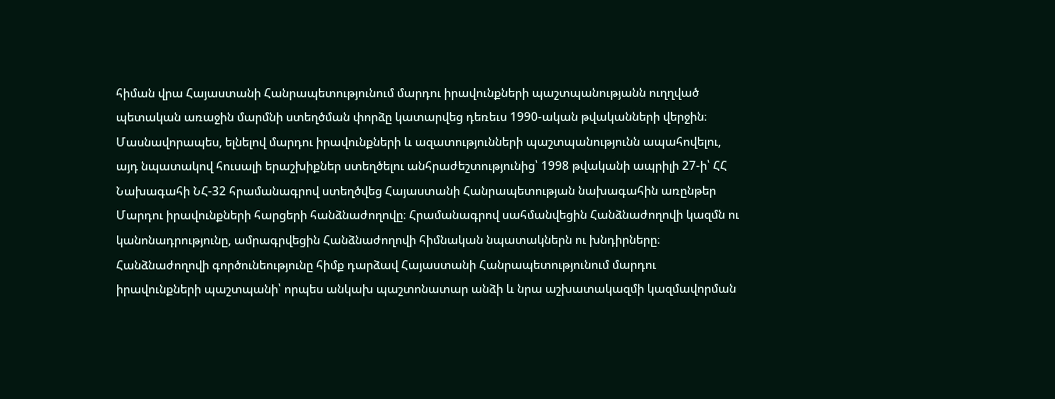հիման վրա Հայաստանի Հանրապետությունում մարդու իրավունքների պաշտպանությանն ուղղված պետական առաջին մարմնի ստեղծման փորձը կատարվեց դեռեւս 1990-ական թվականների վերջին։ Մասնավորապես, ելնելով մարդու իրավունքների և ազատությունների պաշտպանությունն ապահովելու, այդ նպատակով հուսալի երաշխիքներ ստեղծելու անհրաժեշտությունից՝ 1998 թվականի ապրիլի 27-ի՝ ՀՀ Նախագահի ՆՀ-32 հրամանագրով ստեղծվեց Հայաստանի Հանրապետության նախագահին առընթեր Մարդու իրավունքների հարցերի հանձնաժողովը։ Հրամանագրով սահմանվեցին Հանձնաժողովի կազմն ու կանոնադրությունը, ամրագրվեցին Հանձնաժողովի հիմնական նպատակներն ու խնդիրները։
Հանձնաժողովի գործունեությունը հիմք դարձավ Հայաստանի Հանրապետությունում մարդու իրավունքների պաշտպանի՝ որպես անկախ պաշտոնատար անձի և նրա աշխատակազմի կազմավորման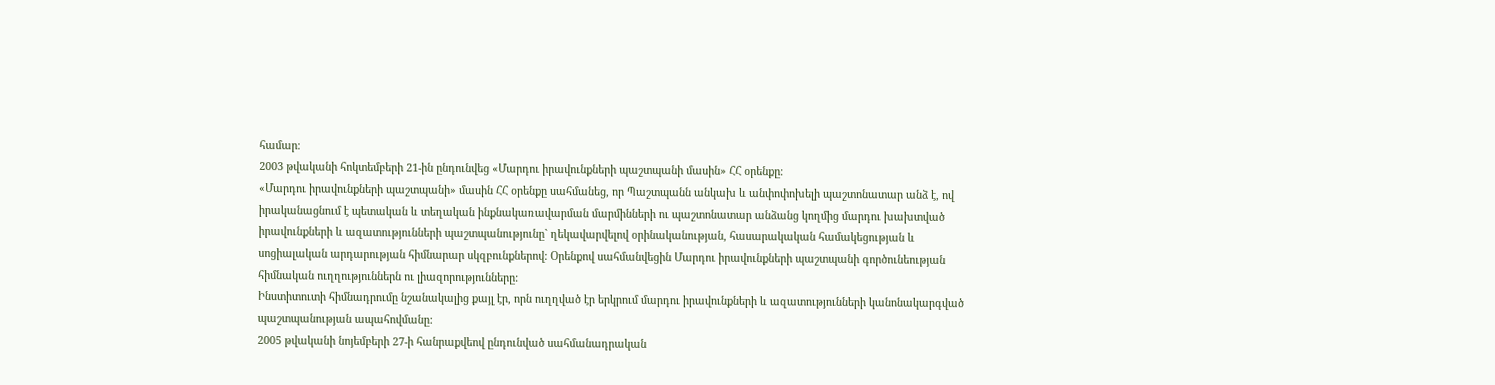համար։
2003 թվականի հոկտեմբերի 21-ին ընդունվեց «Մարդու իրավունքների պաշտպանի մասին» ՀՀ օրենքը։
«Մարդու իրավունքների պաշտպանի» մասին ՀՀ օրենքը սահմանեց, որ Պաշտպանն անկախ և անփոփոխելի պաշտոնատար անձ է, ով իրականացնում է պետական և տեղական ինքնակառավարման մարմինների ու պաշտոնատար անձանց կողմից մարդու խախտված իրավունքների և ազատությունների պաշտպանությունը` ղեկավարվելով օրինականության, հասարակական համակեցության և սոցիալական արդարության հիմնարար սկզբունքներով: Օրենքով սահմանվեցին Մարդու իրավունքների պաշտպանի գործունեության հիմնական ուղղություններն ու լիազորությունները:
Ինստիտուտի հիմնադրումը նշանակալից քայլ էր, որն ուղղված էր երկրում մարդու իրավունքների և ազատությունների կանոնակարգված պաշտպանության ապահովմանը:
2005 թվականի նոյեմբերի 27-ի հանրաքվեով ընդունված սահմանադրական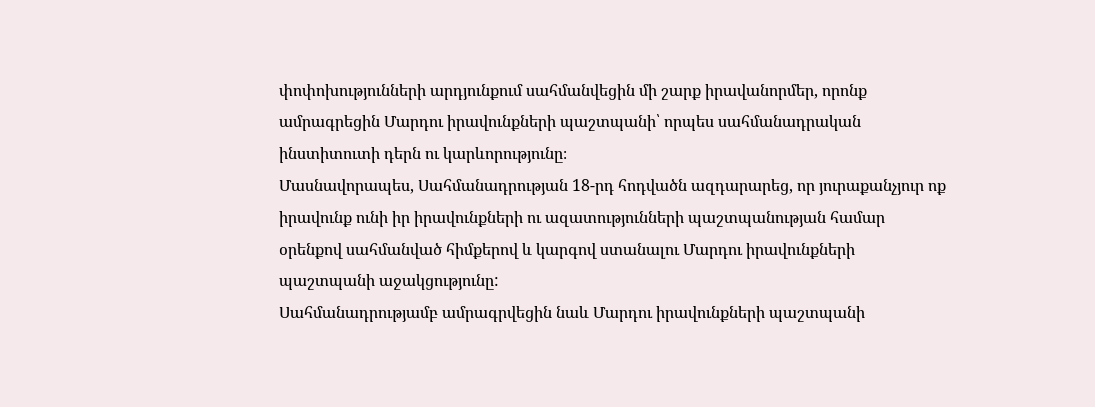փոփոխությունների արդյունքում սահմանվեցին մի շարք իրավանորմեր, որոնք ամրագրեցին Մարդու իրավունքների պաշտպանի՝ որպես սահմանադրական ինստիտուտի դերն ու կարևորությունը։
Մասնավորապես, Սահմանադրության 18-րդ հոդվածն ազդարարեց, որ յուրաքանչյուր ոք իրավունք ունի իր իրավունքների ու ազատությունների պաշտպանության համար օրենքով սահմանված հիմքերով և կարգով ստանալու Մարդու իրավունքների պաշտպանի աջակցությունը:
Սահմանադրությամբ ամրագրվեցին նաև Մարդու իրավունքների պաշտպանի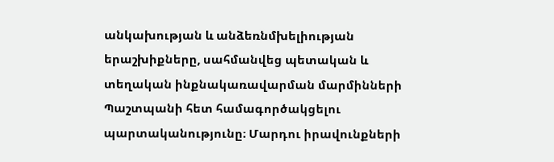անկախության և անձեռնմխելիության երաշխիքները, սահմանվեց պետական և տեղական ինքնակառավարման մարմինների Պաշտպանի հետ համագործակցելու պարտականությունը։ Մարդու իրավունքների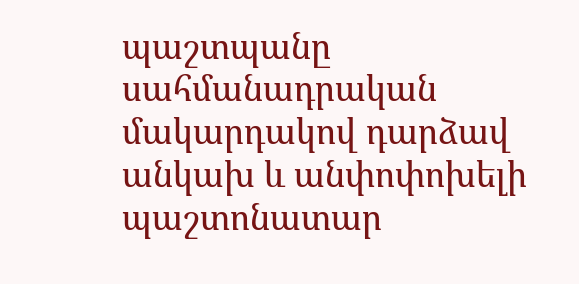պաշտպանը սահմանադրական մակարդակով դարձավ անկախ և անփոփոխելի պաշտոնատար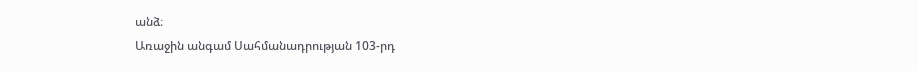անձ։
Առաջին անգամ Սահմանադրության 103-րդ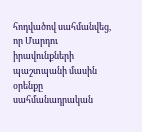հոդվածով սահմանվեց, որ Մարդու իրավունքների պաշտպանի մասին օրենքը սահմանադրական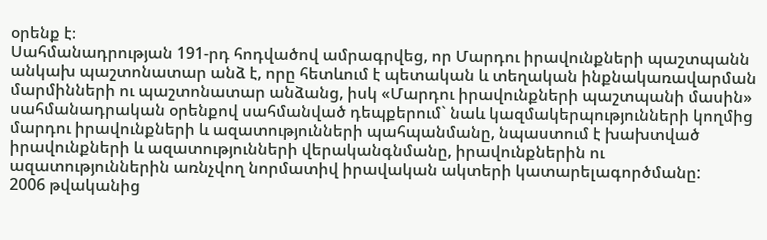օրենք է։
Սահմանադրության 191-րդ հոդվածով ամրագրվեց, որ Մարդու իրավունքների պաշտպանն անկախ պաշտոնատար անձ է, որը հետևում է պետական և տեղական ինքնակառավարման մարմինների ու պաշտոնատար անձանց, իսկ «Մարդու իրավունքների պաշտպանի մասին» սահմանադրական օրենքով սահմանված դեպքերում` նաև կազմակերպությունների կողմից մարդու իրավունքների և ազատությունների պահպանմանը, նպաստում է խախտված իրավունքների և ազատությունների վերականգնմանը, իրավունքներին ու ազատություններին առնչվող նորմատիվ իրավական ակտերի կատարելագործմանը:
2006 թվականից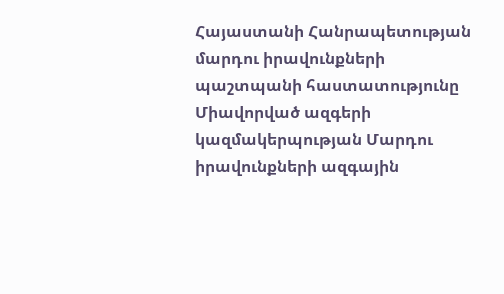Հայաստանի Հանրապետության մարդու իրավունքների պաշտպանի հաստատությունը Միավորված ազգերի կազմակերպության Մարդու իրավունքների ազգային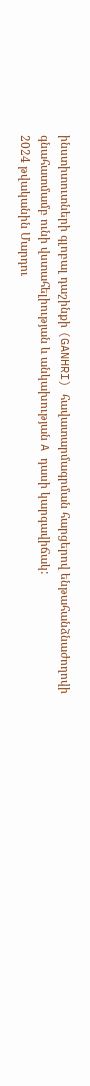ինստիտուտների գլոբալ դաշինքի (GANHRI) հավատարմագրման հարցերով ենթահանձնաժողովի գնահատմամբ ունի վստահելիության և անկախության A դասի կարգավիճակ:
2024 թվականին Մարդու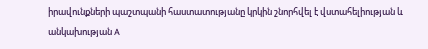իրավունքների պաշտպանի հաստատությանը կրկին շնորհվել է վստահելիության և անկախության A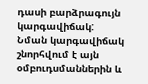դասի բարձրագույն կարգավիճակ:
Նման կարգավիճակ շնորհվում է այն օմբուդսմաններին և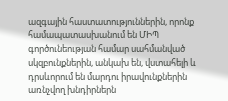ազգային հաստատություններին, որոնք համապատասխանում են ՄԻՊ գործունեության համար սահմանված սկզբունքներին, անկախ են, վստահելի և դրսևորում են մարդու իրավունքներին առնչվող խնդիրներն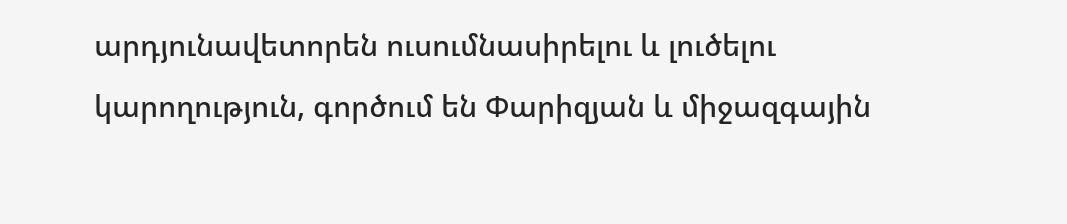արդյունավետորեն ուսումնասիրելու և լուծելու կարողություն, գործում են Փարիզյան և միջազգային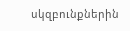սկզբունքներին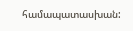համապատասխան: